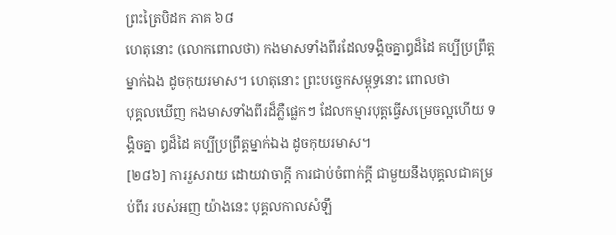ព្រះត្រៃបិដក ភាគ ៦៨
ហេតុនោះ (លោកពោលថា) កងមាសទាំងពីរដែលទង្គិចគ្នាឰដ៏ដៃ គប្បីប្រព្រឹត្តម្នាក់ឯង ដូចកុយរមាស។ ហេតុនោះ ព្រះបច្ចេកសម្ពុទ្ធនោះ ពោលថា
បុគ្គលឃើញ កងមាសទាំងពីរដ៏ភ្លឺផ្លេកៗ ដែលកម្មារបុត្តធ្វើសម្រេចល្អហើយ ទង្គិចគ្នា ឰដ៏ដៃ គប្បីប្រព្រឹត្តម្នាក់ឯង ដូចកុយរមាស។
[២៨៦] ការរួសរាយ ដោយវាចាក្តី ការជាប់ចំពាក់ក្តី ជាមួយនឹងបុគ្គលជាគម្រប់ពីរ របស់អញ យ៉ាងនេះ បុគ្គលកាលសំឡឹ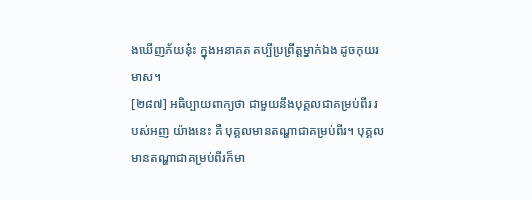ងឃើញភ័យនុ៎ះ ក្នុងអនាគត គប្បីប្រព្រឹត្តម្នាក់ឯង ដូចកុយរមាស។
[២៨៧] អធិប្បាយពាក្យថា ជាមួយនឹងបុគ្គលជាគម្រប់ពីរ របស់អញ យ៉ាងនេះ គឺ បុគ្គលមានតណ្ហាជាគម្រប់ពីរ។ បុគ្គលមានតណ្ហាជាគម្រប់ពីរក៏មា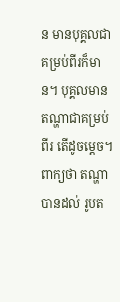ន មានបុគ្គលជាគម្រប់ពីរក៏មាន។ បុគ្គលមានតណ្ហាជាគម្រប់ពីរ តើដូចម្ដេច។ ពាក្យថា តណ្ហា បានដល់ រូបត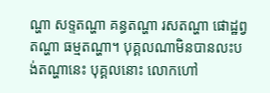ណ្ហា សទ្ទតណ្ហា គន្ធតណ្ហា រសតណ្ហា ផោដ្ឋព្វតណ្ហា ធម្មតណ្ហា។ បុគ្គលណាមិនបានលះបង់តណ្ហានេះ បុគ្គលនោះ លោកហៅ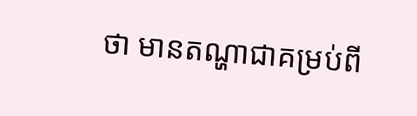ថា មានតណ្ហាជាគម្រប់ពី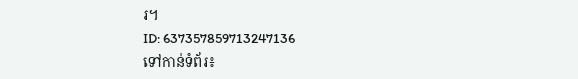រ។
ID: 637357859713247136
ទៅកាន់ទំព័រ៖